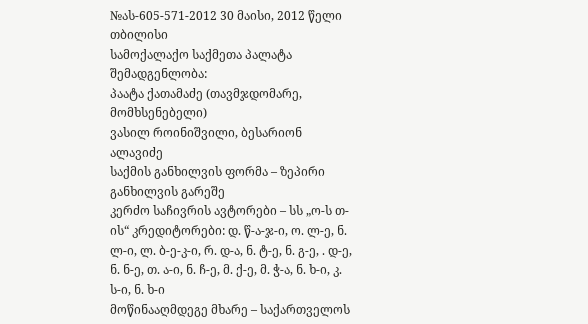№ას-605-571-2012 30 მაისი, 2012 წელი
თბილისი
სამოქალაქო საქმეთა პალატა
შემადგენლობა:
პაატა ქათამაძე (თავმჯდომარე, მომხსენებელი)
ვასილ როინიშვილი, ბესარიონ ალავიძე
საქმის განხილვის ფორმა – ზეპირი განხილვის გარეშე
კერძო საჩივრის ავტორები – სს „ო-ს თ-ის“ კრედიტორები: დ. წ-ა-ჯ-ი, ო. ლ-ე, ნ. ლ-ი, ლ. ბ-ე-კ-ი, რ. დ-ა, ნ. ტ-ე, ნ. გ-ე, . დ-ე, ნ. ნ-ე, თ. ა-ი, ნ. ჩ-ე, მ. ქ-ე, მ. ჭ-ა, ნ. ხ-ი, კ. ს-ი, ნ. ხ-ი
მოწინააღმდეგე მხარე – საქართველოს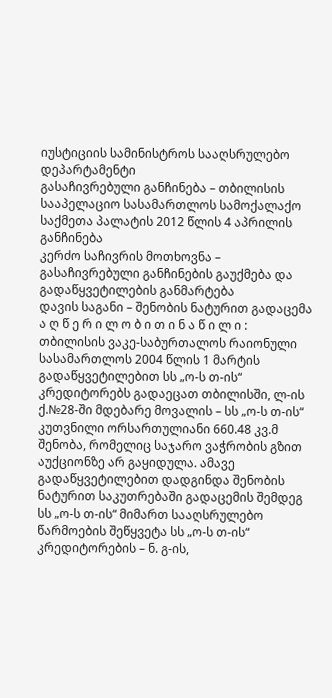იუსტიციის სამინისტროს სააღსრულებო დეპარტამენტი
გასაჩივრებული განჩინება – თბილისის სააპელაციო სასამართლოს სამოქალაქო საქმეთა პალატის 2012 წლის 4 აპრილის განჩინება
კერძო საჩივრის მოთხოვნა – გასაჩივრებული განჩინების გაუქმება და გადაწყვეტილების განმარტება
დავის საგანი – შენობის ნატურით გადაცემა
ა ღ წ ე რ ი ლ ო ბ ი თ ი ნ ა წ ი ლ ი :
თბილისის ვაკე-საბურთალოს რაიონული სასამართლოს 2004 წლის 1 მარტის გადაწყვეტილებით სს „ო-ს თ-ის“ კრედიტორებს გადაეცათ თბილისში, ლ-ის ქ.№28-ში მდებარე მოვალის – სს „ო-ს თ-ის“ კუთვნილი ორსართულიანი 660.48 კვ.მ შენობა, რომელიც საჯარო ვაჭრობის გზით აუქციონზე არ გაყიდულა. ამავე გადაწყვეტილებით დადგინდა შენობის ნატურით საკუთრებაში გადაცემის შემდეგ სს „ო-ს თ-ის“ მიმართ სააღსრულებო წარმოების შეწყვეტა სს „ო-ს თ-ის“ კრედიტორების – ნ. გ-ის,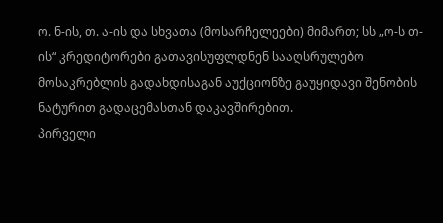ო. ნ-ის, თ. ა-ის და სხვათა (მოსარჩელეები) მიმართ; სს „ო-ს თ-ის“ კრედიტორები გათავისუფლდნენ სააღსრულებო მოსაკრებლის გადახდისაგან აუქციონზე გაუყიდავი შენობის ნატურით გადაცემასთან დაკავშირებით.
პირველი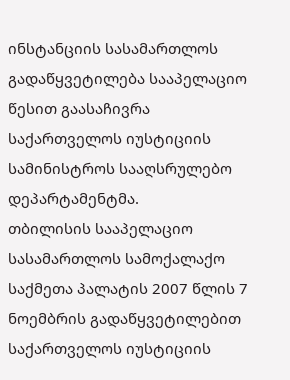ინსტანციის სასამართლოს გადაწყვეტილება სააპელაციო წესით გაასაჩივრა საქართველოს იუსტიციის სამინისტროს სააღსრულებო დეპარტამენტმა.
თბილისის სააპელაციო სასამართლოს სამოქალაქო საქმეთა პალატის 2007 წლის 7 ნოემბრის გადაწყვეტილებით საქართველოს იუსტიციის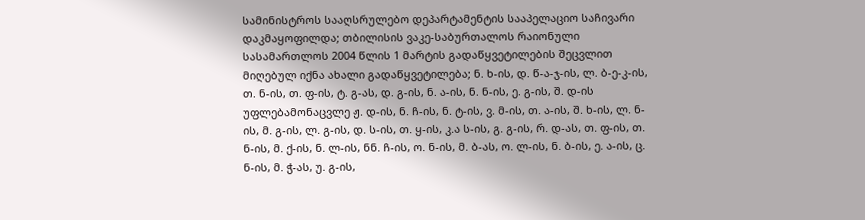სამინისტროს სააღსრულებო დეპარტამენტის სააპელაციო საჩივარი დაკმაყოფილდა; თბილისის ვაკე-საბურთალოს რაიონული სასამართლოს 2004 წლის 1 მარტის გადაწყვეტილების შეცვლით მიღებულ იქნა ახალი გადაწყვეტილება; ნ. ხ-ის, დ. წ-ა-ჯ-ის, ლ. ბ-ე-კ-ის, თ. ნ-ის, თ. ფ-ის, ტ. გ-ას, დ. გ-ის, ნ. ა-ის, ნ. ნ-ის, ე. გ-ის, შ. დ-ის უფლებამონაცვლე ჟ. დ-ის, ნ. ჩ-ის, ნ. ტ-ის, ვ. მ-ის, თ. ა-ის, შ. ხ-ის, ლ. ნ-ის, მ. გ-ის, ლ. გ-ის, დ. ს-ის, თ. ყ-ის, კ.ა ს-ის, გ. გ-ის, რ. დ-ას, თ. ფ-ის, თ. ნ-ის, მ. ქ-ის, ნ. ლ-ის, ნნ. ჩ-ის, ო. ნ-ის, მ. ბ-ას, ო. ლ-ის, ნ. ბ-ის, ე. ა-ის, ც. ნ-ის, მ. ჭ-ას, უ. გ-ის,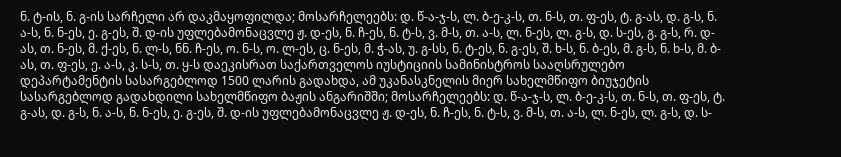ნ. ტ-ის, ნ. გ-ის სარჩელი არ დაკმაყოფილდა; მოსარჩელეებს: დ. წ-ა-ჯ-ს, ლ. ბ-ე-კ-ს, თ. ნ-ს, თ. ფ-ეს, ტ. გ-ას, დ. გ-ს, ნ. ა-ს, ნ. ნ-ეს, ე. გ-ეს, შ. დ-ის უფლებამონაცვლე ჟ. დ-ეს, ნ. ჩ-ეს, ნ. ტ-ს, ვ. მ-ს, თ. ა-ს, ლ. ნ-ეს, ლ. გ-ს, დ. ს-ეს, გ. გ-ს, რ. დ-ას, თ. ნ-ეს, მ. ქ-ეს, ნ. ლ-ს, ნნ. ჩ-ეს, ო. ნ-ს, ო. ლ-ეს, ც. ნ-ეს, მ. ჭ-ას, უ. გ-სს, ნ. ტ-ეს, ნ. გ-ეს, შ. ხ-ს, ნ. ბ-ეს, მ. გ-ს, ნ. ხ-ს, მ. ბ-ას, თ. ფ-ეს, ე. ა-ს, კ. ს-ს, თ. ყ-ს დაეკისრათ საქართველოს იუსტიციის სამინისტროს სააღსრულებო დეპარტამენტის სასარგებლოდ 1500 ლარის გადახდა, ამ უკანასკნელის მიერ სახელმწიფო ბიუჯეტის სასარგებლოდ გადახდილი სახელმწიფო ბაჟის ანგარიშში; მოსარჩელეებს: დ. წ-ა-ჯ-ს, ლ. ბ-ე-კ-ს, თ. ნ-ს, თ. ფ-ეს, ტ. გ-ას, დ. გ-ს, ნ. ა-ს, ნ. ნ-ეს, ე. გ-ეს, შ. დ-ის უფლებამონაცვლე ჟ. დ-ეს, ნ. ჩ-ეს, ნ. ტ-ს, ვ. მ-ს, თ. ა-ს, ლ. ნ-ეს, ლ. გ-ს, დ. ს-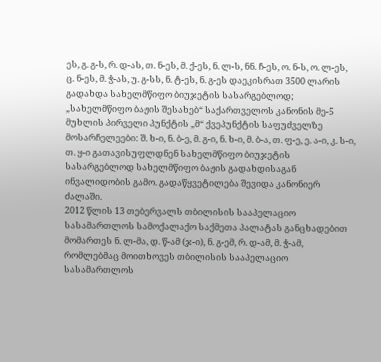ეს, გ. გ-ს, რ. დ-ას, თ. ნ-ეს, მ. ქ-ეს, ნ. ლ-ს, ნნ. ჩ-ეს, ო. ნ-ს, ო. ლ-ეს, ც. ნ-ეს, მ. ჭ-ას, უ. გ-სს, ნ. ტ-ეს, ნ. გ-ეს დაეკისრათ 3500 ლარის გადახდა სახელმწიფო ბიუჯეტის სასარგებლოდ; „სახელმწიფო ბაჟის შესახებ“ საქართველოს კანონის მე-5 მუხლის პირველი პუნქტის „მ“ ქვეპუნქტის საფუძველზე მოსარჩელეები: შ. ხ-ი, ნ. ბ-ე, მ. გ-ი, ნ. ხ-ი, მ. ბ-ა, თ. ფ-ე, ე. ა-ი, კ. ს-ი, თ. ყ-ი გათავისუფლდნენ სახელმწიფო ბიუჯეტის სასარგებლოდ სახელმწიფო ბაჟის გადახდისაგან ინვალიდობის გამო. გადაწყვეტილება შევიდა კანონიერ ძალაში.
2012 წლის 13 თებერვალს თბილისის სააპელაციო სასამართლოს სამოქალაქო საქმეთა პალატას განცხადებით მომართეს ნ. ლ-მა, დ. წ-ამ (ჯ-ი), ნ. გ-ემ, რ. დ-ამ, მ. ჭ-ამ, რომლებმაც მოითხოვეს თბილისის სააპელაციო სასამართლოს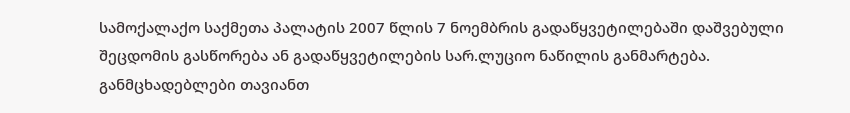სამოქალაქო საქმეთა პალატის 2007 წლის 7 ნოემბრის გადაწყვეტილებაში დაშვებული შეცდომის გასწორება ან გადაწყვეტილების სარ.ლუციო ნაწილის განმარტება.
განმცხადებლები თავიანთ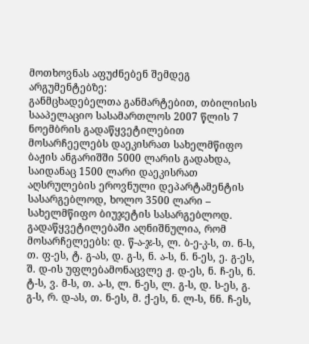მოთხოვნას აფუძნებენ შემდეგ არგუმენტებზე:
განმცხადებელთა განმარტებით, თბილისის სააპელაციო სასამართლოს 2007 წლის 7 ნოემბრის გადაწყვეტილებით მოსარჩეელებს დაეკისრათ სახელმწიფო ბაჟის ანგარიშში 5000 ლარის გადახდა, საიდანაც 1500 ლარი დაეკისრათ აღსრულების ეროვნული დეპარტამენტის სასარგებლოდ, ხოლო 3500 ლარი – სახელმწიფო ბიუჯეტის სასარგებლოდ. გადაწყვეტილებაში აღნიშნულია, რომ მოსარჩელეებს: დ. წ-ა-ჯ-ს, ლ. ბ-ე-კ-ს, თ. ნ-ს, თ. ფ-ეს, ტ. გ-ას, დ. გ-ს, ნ. ა-ს, ნ. ნ-ეს, ე. გ-ეს, შ. დ-ის უფლებამონაცვლე ჟ. დ-ეს, ნ. ჩ-ეს, ნ. ტ-ს, ვ. მ-ს, თ. ა-ს, ლ. ნ-ეს, ლ. გ-ს, დ. ს-ეს, გ. გ-ს, რ. დ-ას, თ. ნ-ეს, მ. ქ-ეს, ნ. ლ-ს, ნნ. ჩ-ეს,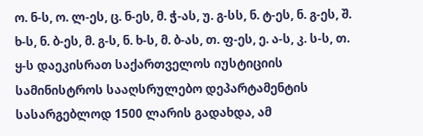ო. ნ-ს, ო. ლ-ეს, ც. ნ-ეს, მ. ჭ-ას, უ. გ-სს, ნ. ტ-ეს, ნ. გ-ეს, შ. ხ-ს, ნ. ბ-ეს, მ. გ-ს, ნ. ხ-ს, მ. ბ-ას, თ. ფ-ეს, ე. ა-ს, კ. ს-ს, თ. ყ-ს დაეკისრათ საქართველოს იუსტიციის სამინისტროს სააღსრულებო დეპარტამენტის სასარგებლოდ 1500 ლარის გადახდა, ამ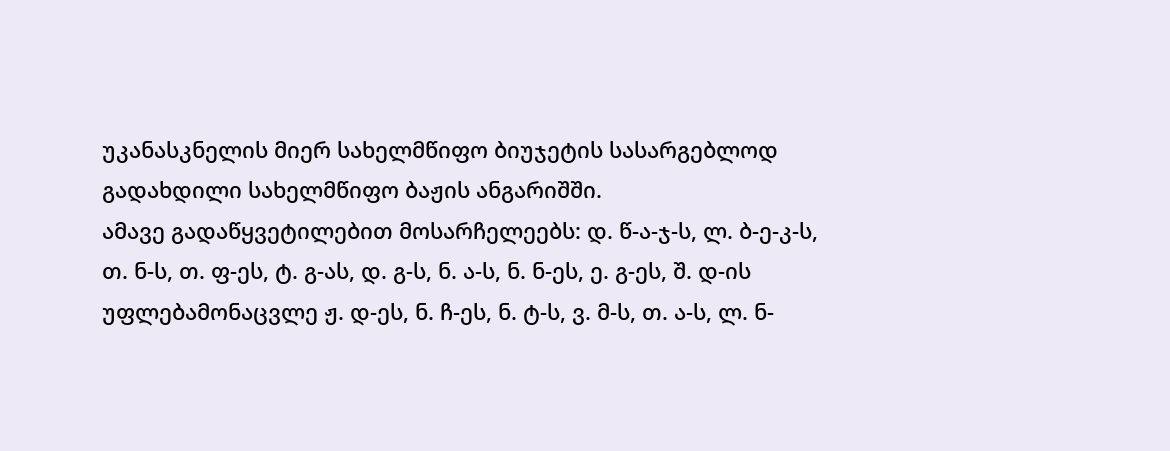უკანასკნელის მიერ სახელმწიფო ბიუჯეტის სასარგებლოდ გადახდილი სახელმწიფო ბაჟის ანგარიშში.
ამავე გადაწყვეტილებით მოსარჩელეებს: დ. წ-ა-ჯ-ს, ლ. ბ-ე-კ-ს, თ. ნ-ს, თ. ფ-ეს, ტ. გ-ას, დ. გ-ს, ნ. ა-ს, ნ. ნ-ეს, ე. გ-ეს, შ. დ-ის უფლებამონაცვლე ჟ. დ-ეს, ნ. ჩ-ეს, ნ. ტ-ს, ვ. მ-ს, თ. ა-ს, ლ. ნ-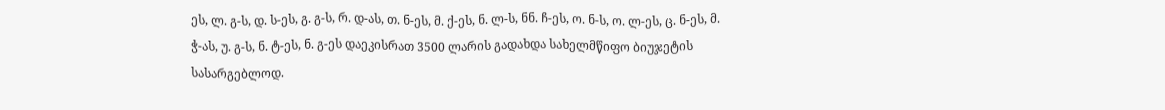ეს, ლ. გ-ს, დ. ს-ეს, გ. გ-ს, რ. დ-ას, თ. ნ-ეს, მ. ქ-ეს, ნ. ლ-ს, ნნ. ჩ-ეს, ო. ნ-ს, ო. ლ-ეს, ც. ნ-ეს, მ. ჭ-ას, უ. გ-ს, ნ. ტ-ეს, ნ. გ-ეს დაეკისრათ 3500 ლარის გადახდა სახელმწიფო ბიუჯეტის სასარგებლოდ.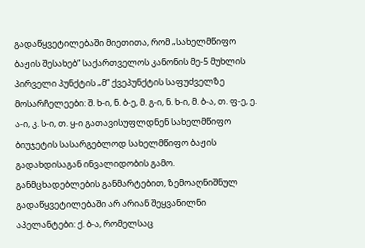გადაწყვეტილებაში მიეთითა, რომ „სახელმწიფო ბაჟის შესახებ“ საქართველოს კანონის მე-5 მუხლის პირველი პუნქტის „მ“ ქვეპუნქტის საფუძველზე მოსარჩელეები: შ. ხ-ი, ნ. ბ-ე, მ. გ-ი, ნ. ხ-ი, მ. ბ-ა, თ. ფ-ე, ე. ა-ი, კ. ს-ი, თ. ყ-ი გათავისუფლდნენ სახელმწიფო ბიუჯეტის სასარგებლოდ სახელმწიფო ბაჟის გადახდისაგან ინვალიდობის გამო.
განმცხადებლების განმარტებით, ზემოაღნიშნულ გადაწყვეტილებაში არ არიან შეყვანილნი აპელანტები: ქ. ბ-ა, რომელსაც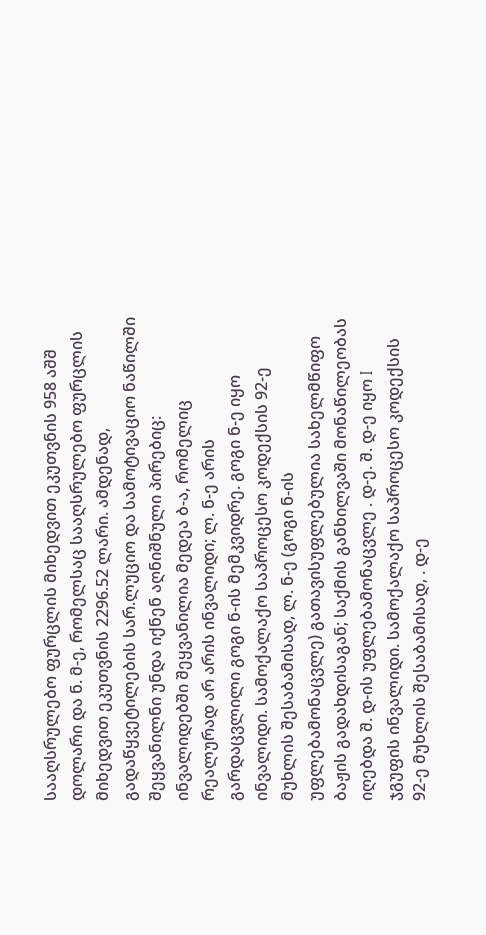სააღსრულებო ფურცლის მიხედვით ეკუთვნის 958 აშშ დოლარი და ნ. მ-ე, რომელსაც სააღსრულებო ფურცლის მიხედვით ეკუთვნის 2296.52 ლარი. ამდენად, გადაწყვეტილების სარ.ლუციო და სამოტივაციო ნაწილში შეყვანილნი უნდა იქნენ აღნიშნული პირებიც: ინვალიდებში შეყვანილია მედეა ბ-ა, რომელიც რეალურად არ არის ინვალიდი; ლ. ნ-ე არის გარდაცვლილი გოგი ნ-ის მემკვიდრე. გოგი ნ-ე იყო ინვალიდი. სამოქალაქო საპროცესო კოდექსის 92-ე მუხლის შესაბამისად, ლ. ნ-ე (გოგი ნ-ის უფლებამონაცვლე) გათავისუფლებულია სახელმწიფო ბაჟის გადახდისაგან; საქმის განხილვაში მონაწილეობას იღებდა შ. დ-ის უფლებამონაცვლე . დ-ე. შ. დ-ე იყო I ჯგუფის ინვალიდი. სამოქალაქო საპროცესო კოდექსის 92-ე მუხლის შესაბამისად, . დ-ე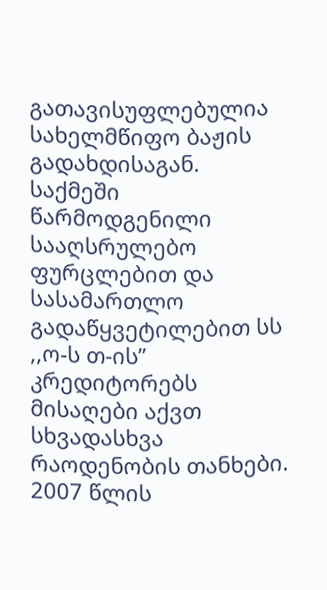გათავისუფლებულია სახელმწიფო ბაჟის გადახდისაგან.
საქმეში წარმოდგენილი სააღსრულებო ფურცლებით და სასამართლო გადაწყვეტილებით სს ,,ო-ს თ-ის” კრედიტორებს მისაღები აქვთ სხვადასხვა რაოდენობის თანხები. 2007 წლის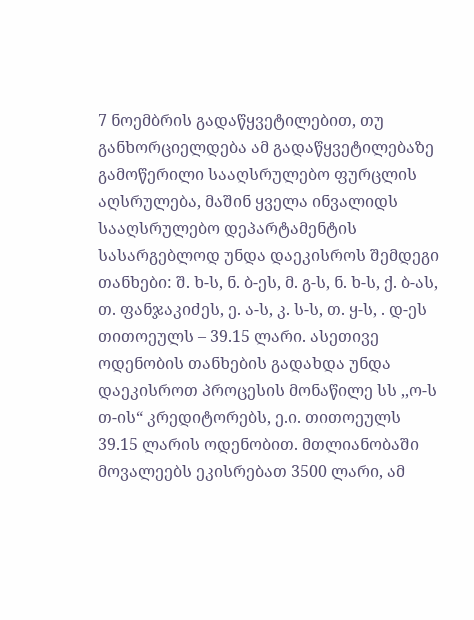7 ნოემბრის გადაწყვეტილებით, თუ განხორციელდება ამ გადაწყვეტილებაზე გამოწერილი სააღსრულებო ფურცლის აღსრულება, მაშინ ყველა ინვალიდს სააღსრულებო დეპარტამენტის სასარგებლოდ უნდა დაეკისროს შემდეგი თანხები: შ. ხ-ს, ნ. ბ-ეს, მ. გ-ს, ნ. ხ-ს, ქ. ბ-ას, თ. ფანჯაკიძეს, ე. ა-ს, კ. ს-ს, თ. ყ-ს, . დ-ეს თითოეულს – 39.15 ლარი. ასეთივე ოდენობის თანხების გადახდა უნდა დაეკისროთ პროცესის მონაწილე სს ,,ო-ს თ-ის“ კრედიტორებს, ე.ი. თითოეულს 39.15 ლარის ოდენობით. მთლიანობაში მოვალეებს ეკისრებათ 3500 ლარი, ამ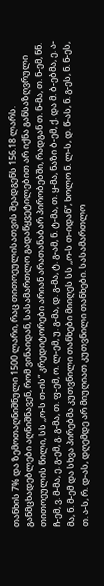თანხის 7% და ზემოთაღნიშნული 1500 ლარი, რაც თითოეულისათვის შეადგენს 156.18 ლარს.
განმცხადებლები აღნიშნავენ, რომ ვინაიდან, სასამართლო გადაწყვეტილებით არ იქნა განსაზღვრული თითოეულის წილი, სს ,,ო-ს თ-ის“ კრედიტორები არიან არათანაბარ პირობებში, რადგან თ. ნ-მა, თ. ნ-ემ, ნნ. ჩ-ემ, ვ. მ-მა, ე. გ-ემ, გ. გ-მა, თ. ფ-ემ, ო. ლ-ემ, უ. გ-მა, დ. გ-მა, ტ. გ-ამ, ნ. ტ-მა, თ. ყ-მა, ნაზი ბ-ემ, ქ. და მ. ბ-ებმა, ე. ა-მა, ნ. მ-ემ და სხვა პირებმა კუთვნილი თანხები მიიღეს სს ,,ო-ს თ-იდან“, ხოლო ნ. ლ-ს, დ. წ-ას, ნ. გ-ეს, ნ. ნ-ეს, თ. ა-ს, რ. დ-ას, დღემდე არ მიუღიათ კუთვნილი თანხები. სასამართლო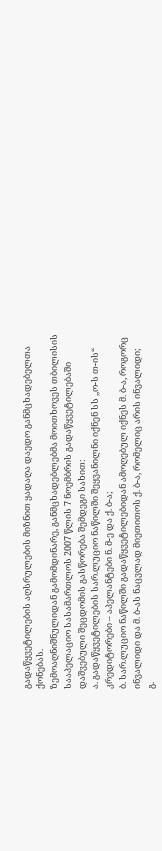გადაწყვეტილების აღსრულების მიზნით ყადაღა დაედო განმცხადებელთა ქონებას.
ზემოაღნიშნულიდან გამომდინარე, განმცხადებლებმა მოითხოვეს თბილისის სააპელაციო სასამართლოს 2007 წლის 7 ნოემბრის გადაწყვეტილებაში დაშვებული შეცდომის გასწორება შემდეგი სახით:
ა. გადაწყვეტილების სარ.ლუციო ნაწილში შეყვანილნი იქნენ სს ,,ო-ს თ-ის“ კრედიტორები – აპელანტები ნ. მ-ე და ქ. ბ-ა;
ბ. სარ.ლუციო ნაწილში გადაწყვეტილებიდან ამოღებულ იქნეს მ. ბ-ა, როგორც ინვალიდი და მ. ბ-ას ნაცვლად მიეთითოს ქ. ბ-ა, რომელიც არის ინვალიდი;
გ.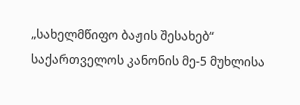„სახელმწიფო ბაჟის შესახებ“ საქართველოს კანონის მე-5 მუხლისა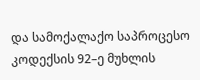და სამოქალაქო საპროცესო კოდექსის 92–ე მუხლის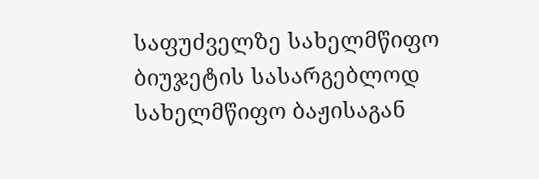საფუძველზე სახელმწიფო ბიუჯეტის სასარგებლოდ სახელმწიფო ბაჟისაგან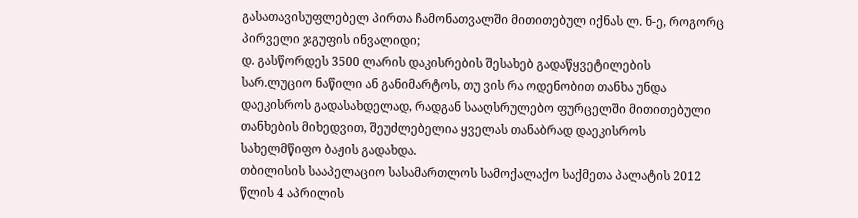გასათავისუფლებელ პირთა ჩამონათვალში მითითებულ იქნას ლ. ნ-ე, როგორც პირველი ჯგუფის ინვალიდი;
დ. გასწორდეს 3500 ლარის დაკისრების შესახებ გადაწყვეტილების სარ.ლუციო ნაწილი ან განიმარტოს, თუ ვის რა ოდენობით თანხა უნდა დაეკისროს გადასახდელად, რადგან სააღსრულებო ფურცელში მითითებული თანხების მიხედვით, შეუძლებელია ყველას თანაბრად დაეკისროს სახელმწიფო ბაჟის გადახდა.
თბილისის სააპელაციო სასამართლოს სამოქალაქო საქმეთა პალატის 2012 წლის 4 აპრილის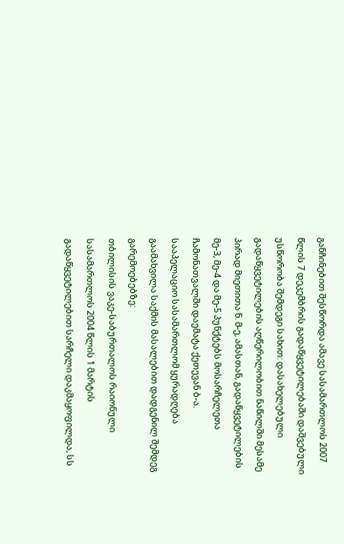განჩინებით შესწორდა ამავე სასამართლოს 2007 წლის 7 დეკემბრის გადაწყვეტილებაში დაშვებული უსწორობა შემდეგი სახით: დასახელებული გადაწყვეტილების აღწერილობით ნაწილში მესამე პირად მიეთითა ნ. მ-ე, ამასთან, გადაწყვეტილების მე-3, მე-4 და მე-5 პუნქტებს მოსარჩელეთა ჩამონათვალში დაემატა ქეთევან ბ-ა.
სააპელაციო სასამართლომ ყურადღება გაამახვილა საქმის მასალებით დადგენილ შემდეგ გარემოებებზე:
თბილისის ვაკე-საბურთალოს რაიონული სასამართლოს 2004 წლის 1 მარტის გადაწყვეტილებით სარჩელი დაკმაყოფილდა, სს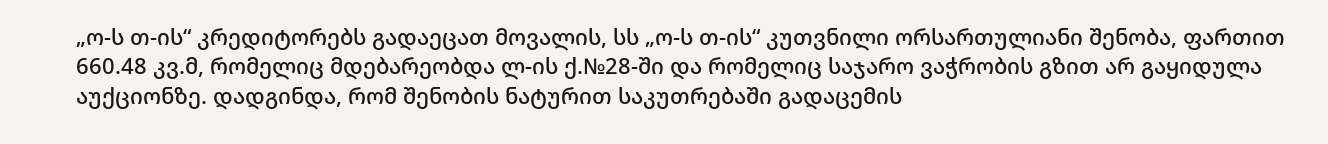„ო-ს თ-ის“ კრედიტორებს გადაეცათ მოვალის, სს „ო-ს თ-ის“ კუთვნილი ორსართულიანი შენობა, ფართით 660.48 კვ.მ, რომელიც მდებარეობდა ლ-ის ქ.№28-ში და რომელიც საჯარო ვაჭრობის გზით არ გაყიდულა აუქციონზე. დადგინდა, რომ შენობის ნატურით საკუთრებაში გადაცემის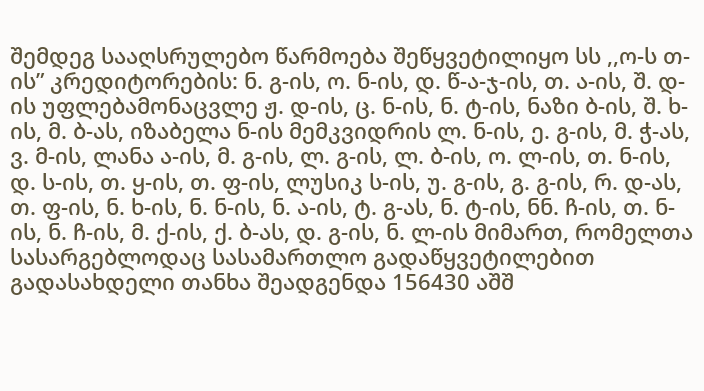შემდეგ სააღსრულებო წარმოება შეწყვეტილიყო სს ,,ო-ს თ-ის” კრედიტორების: ნ. გ-ის, ო. ნ-ის, დ. წ-ა-ჯ-ის, თ. ა-ის, შ. დ-ის უფლებამონაცვლე ჟ. დ-ის, ც. ნ-ის, ნ. ტ-ის, ნაზი ბ-ის, შ. ხ-ის, მ. ბ-ას, იზაბელა ნ-ის მემკვიდრის ლ. ნ-ის, ე. გ-ის, მ. ჭ-ას, ვ. მ-ის, ლანა ა-ის, მ. გ-ის, ლ. გ-ის, ლ. ბ-ის, ო. ლ-ის, თ. ნ-ის, დ. ს-ის, თ. ყ-ის, თ. ფ-ის, ლუსიკ ს-ის, უ. გ-ის, გ. გ-ის, რ. დ-ას, თ. ფ-ის, ნ. ხ-ის, ნ. ნ-ის, ნ. ა-ის, ტ. გ-ას, ნ. ტ-ის, ნნ. ჩ-ის, თ. ნ-ის, ნ. ჩ-ის, მ. ქ-ის, ქ. ბ-ას, დ. გ-ის, ნ. ლ-ის მიმართ, რომელთა სასარგებლოდაც სასამართლო გადაწყვეტილებით გადასახდელი თანხა შეადგენდა 156430 აშშ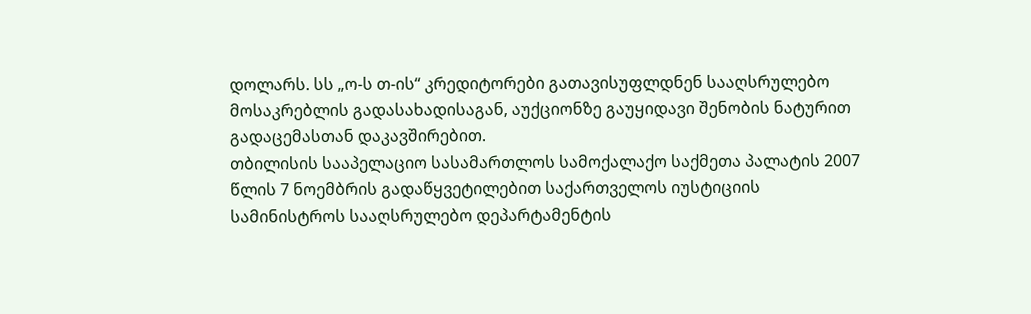დოლარს. სს „ო-ს თ-ის“ კრედიტორები გათავისუფლდნენ სააღსრულებო მოსაკრებლის გადასახადისაგან, აუქციონზე გაუყიდავი შენობის ნატურით გადაცემასთან დაკავშირებით.
თბილისის სააპელაციო სასამართლოს სამოქალაქო საქმეთა პალატის 2007 წლის 7 ნოემბრის გადაწყვეტილებით საქართველოს იუსტიციის სამინისტროს სააღსრულებო დეპარტამენტის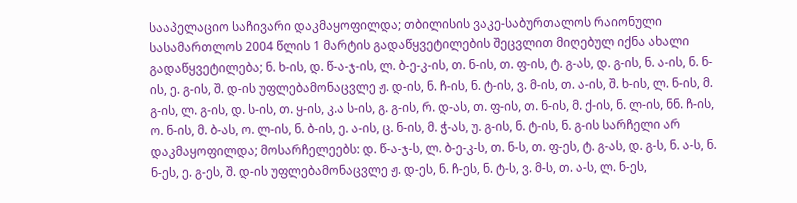სააპელაციო საჩივარი დაკმაყოფილდა; თბილისის ვაკე-საბურთალოს რაიონული სასამართლოს 2004 წლის 1 მარტის გადაწყვეტილების შეცვლით მიღებულ იქნა ახალი გადაწყვეტილება; ნ. ხ-ის, დ. წ-ა-ჯ-ის, ლ. ბ-ე-კ-ის, თ. ნ-ის, თ. ფ-ის, ტ. გ-ას, დ. გ-ის, ნ. ა-ის, ნ. ნ-ის, ე. გ-ის, შ. დ-ის უფლებამონაცვლე ჟ. დ-ის, ნ. ჩ-ის, ნ. ტ-ის, ვ. მ-ის, თ. ა-ის, შ. ხ-ის, ლ. ნ-ის, მ. გ-ის, ლ. გ-ის, დ. ს-ის, თ. ყ-ის, კ.ა ს-ის, გ. გ-ის, რ. დ-ას, თ. ფ-ის, თ. ნ-ის, მ. ქ-ის, ნ. ლ-ის, ნნ. ჩ-ის, ო. ნ-ის, მ. ბ-ას, ო. ლ-ის, ნ. ბ-ის, ე. ა-ის, ც. ნ-ის, მ. ჭ-ას, უ. გ-ის, ნ. ტ-ის, ნ. გ-ის სარჩელი არ დაკმაყოფილდა; მოსარჩელეებს: დ. წ-ა-ჯ-ს, ლ. ბ-ე-კ-ს, თ. ნ-ს, თ. ფ-ეს, ტ. გ-ას, დ. გ-ს, ნ. ა-ს, ნ. ნ-ეს, ე. გ-ეს, შ. დ-ის უფლებამონაცვლე ჟ. დ-ეს, ნ. ჩ-ეს, ნ. ტ-ს, ვ. მ-ს, თ. ა-ს, ლ. ნ-ეს,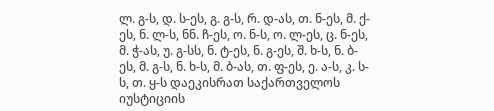ლ. გ-ს, დ. ს-ეს, გ. გ-ს, რ. დ-ას, თ. ნ-ეს, მ. ქ-ეს, ნ. ლ-ს, ნნ. ჩ-ეს, ო. ნ-ს, ო. ლ-ეს, ც. ნ-ეს, მ. ჭ-ას, უ. გ-სს, ნ. ტ-ეს, ნ. გ-ეს, შ. ხ-ს, ნ. ბ-ეს, მ. გ-ს, ნ. ხ-ს, მ. ბ-ას, თ. ფ-ეს, ე. ა-ს, კ. ს-ს, თ. ყ-ს დაეკისრათ საქართველოს იუსტიციის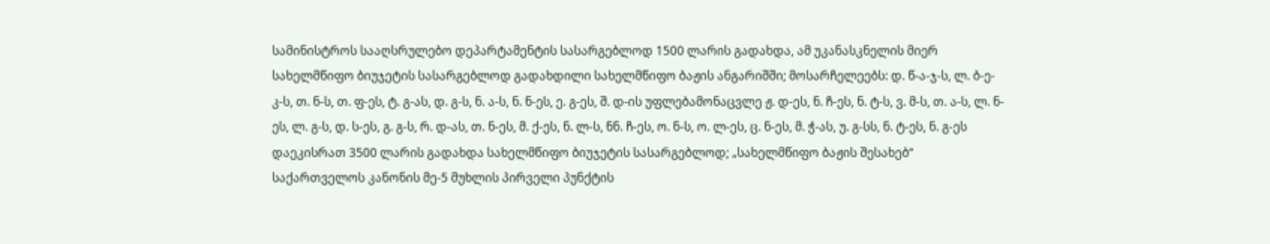სამინისტროს სააღსრულებო დეპარტამენტის სასარგებლოდ 1500 ლარის გადახდა, ამ უკანასკნელის მიერ სახელმწიფო ბიუჯეტის სასარგებლოდ გადახდილი სახელმწიფო ბაჟის ანგარიშში; მოსარჩელეებს: დ. წ-ა-ჯ-ს, ლ. ბ-ე-კ-ს, თ. ნ-ს, თ. ფ-ეს, ტ. გ-ას, დ. გ-ს, ნ. ა-ს, ნ. ნ-ეს, ე. გ-ეს, შ. დ-ის უფლებამონაცვლე ჟ. დ-ეს, ნ. ჩ-ეს, ნ. ტ-ს, ვ. მ-ს, თ. ა-ს, ლ. ნ-ეს, ლ. გ-ს, დ. ს-ეს, გ. გ-ს, რ. დ-ას, თ. ნ-ეს, მ. ქ-ეს, ნ. ლ-ს, ნნ. ჩ-ეს, ო. ნ-ს, ო. ლ-ეს, ც. ნ-ეს, მ. ჭ-ას, უ. გ-სს, ნ. ტ-ეს, ნ. გ-ეს დაეკისრათ 3500 ლარის გადახდა სახელმწიფო ბიუჯეტის სასარგებლოდ; „სახელმწიფო ბაჟის შესახებ“ საქართველოს კანონის მე-5 მუხლის პირველი პუნქტის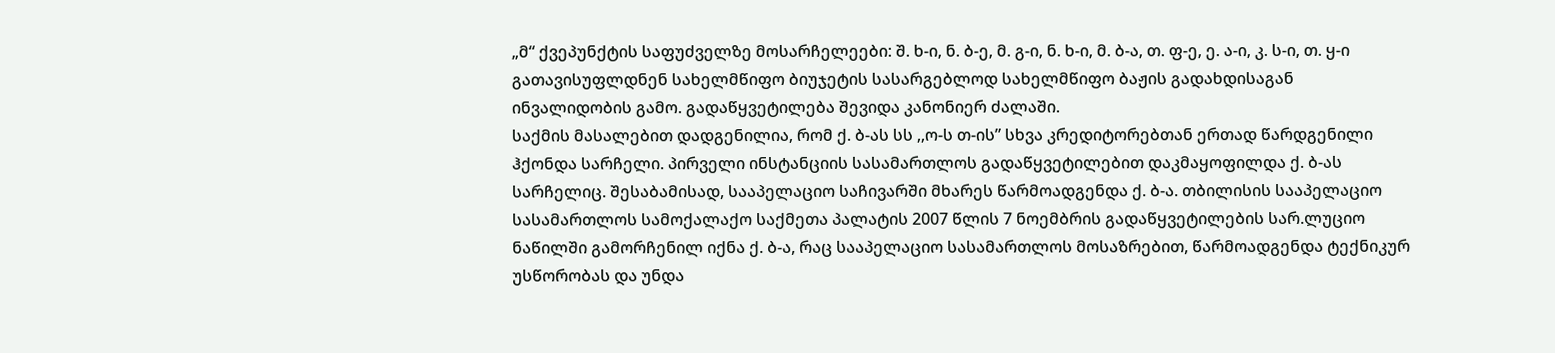„მ“ ქვეპუნქტის საფუძველზე მოსარჩელეები: შ. ხ-ი, ნ. ბ-ე, მ. გ-ი, ნ. ხ-ი, მ. ბ-ა, თ. ფ-ე, ე. ა-ი, კ. ს-ი, თ. ყ-ი გათავისუფლდნენ სახელმწიფო ბიუჯეტის სასარგებლოდ სახელმწიფო ბაჟის გადახდისაგან ინვალიდობის გამო. გადაწყვეტილება შევიდა კანონიერ ძალაში.
საქმის მასალებით დადგენილია, რომ ქ. ბ-ას სს ,,ო-ს თ-ის” სხვა კრედიტორებთან ერთად წარდგენილი ჰქონდა სარჩელი. პირველი ინსტანციის სასამართლოს გადაწყვეტილებით დაკმაყოფილდა ქ. ბ-ას სარჩელიც. შესაბამისად, სააპელაციო საჩივარში მხარეს წარმოადგენდა ქ. ბ-ა. თბილისის სააპელაციო სასამართლოს სამოქალაქო საქმეთა პალატის 2007 წლის 7 ნოემბრის გადაწყვეტილების სარ.ლუციო ნაწილში გამორჩენილ იქნა ქ. ბ-ა, რაც სააპელაციო სასამართლოს მოსაზრებით, წარმოადგენდა ტექნიკურ უსწორობას და უნდა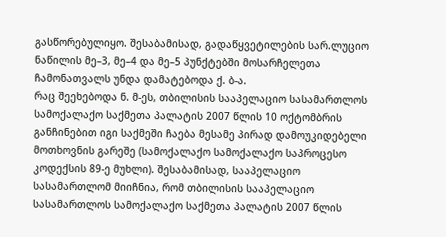გასწორებულიყო. შესაბამისად, გადაწყვეტილების სარ.ლუციო ნაწილის მე–3, მე–4 და მე–5 პუნქტებში მოსარჩელეთა ჩამონათვალს უნდა დამატებოდა ქ. ბ-ა.
რაც შეეხებოდა ნ. მ-ეს, თბილისის სააპელაციო სასამართლოს სამოქალაქო საქმეთა პალატის 2007 წლის 10 ოქტომბრის განჩინებით იგი საქმეში ჩაება მესამე პირად დამოუკიდებელი მოთხოვნის გარეშე (სამოქალაქო სამოქალაქო საპროცესო კოდექსის 89-ე მუხლი). შესაბამისად, სააპელაციო სასამართლომ მიიჩნია, რომ თბილისის სააპელაციო სასამართლოს სამოქალაქო საქმეთა პალატის 2007 წლის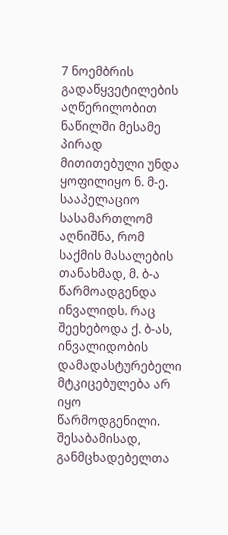7 ნოემბრის გადაწყვეტილების აღწერილობით ნაწილში მესამე პირად მითითებული უნდა ყოფილიყო ნ. მ-ე.
სააპელაციო სასამართლომ აღნიშნა, რომ საქმის მასალების თანახმად, მ. ბ-ა წარმოადგენდა ინვალიდს. რაც შეეხებოდა ქ. ბ-ას, ინვალიდობის დამადასტურებელი მტკიცებულება არ იყო წარმოდგენილი. შესაბამისად, განმცხადებელთა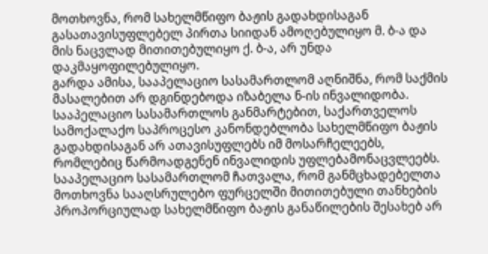მოთხოვნა, რომ სახელმწიფო ბაჟის გადახდისაგან გასათავისუფლებელ პირთა სიიდან ამოღებულიყო მ. ბ-ა და მის ნაცვლად მითითებულიყო ქ. ბ-ა, არ უნდა დაკმაყოფილებულიყო.
გარდა ამისა, სააპელაციო სასამართლომ აღნიშნა, რომ საქმის მასალებით არ დგინდებოდა იზაბელა ნ-ის ინვალიდობა. სააპელაციო სასამართლოს განმარტებით, საქართველოს სამოქალაქო საპროცესო კანონდებლობა სახელმწიფო ბაჟის გადახდისაგან არ ათავისუფლებს იმ მოსარჩელეებს, რომლებიც წარმოადგენენ ინვალიდის უფლებამონაცვლეებს.
სააპელაციო სასამართლომ ჩათვალა, რომ განმცხადებელთა მოთხოვნა სააღსრულებო ფურცელში მითითებული თანხების პროპორციულად სახელმწიფო ბაჟის განაწილების შესახებ არ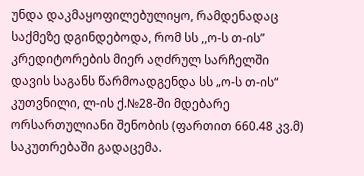უნდა დაკმაყოფილებულიყო, რამდენადაც საქმეზე დგინდებოდა, რომ სს ,,ო-ს თ-ის” კრედიტორების მიერ აღძრულ სარჩელში დავის საგანს წარმოადგენდა სს „ო-ს თ-ის“ კუთვნილი, ლ-ის ქ.№28-ში მდებარე ორსართულიანი შენობის (ფართით 660.48 კვ.მ) საკუთრებაში გადაცემა.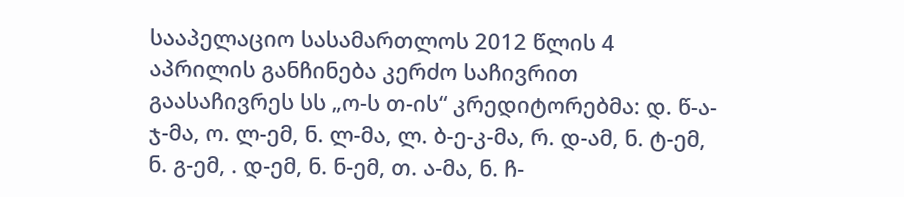სააპელაციო სასამართლოს 2012 წლის 4 აპრილის განჩინება კერძო საჩივრით გაასაჩივრეს სს „ო-ს თ-ის“ კრედიტორებმა: დ. წ-ა-ჯ-მა, ო. ლ-ემ, ნ. ლ-მა, ლ. ბ-ე-კ-მა, რ. დ-ამ, ნ. ტ-ემ, ნ. გ-ემ, . დ-ემ, ნ. ნ-ემ, თ. ა-მა, ნ. ჩ-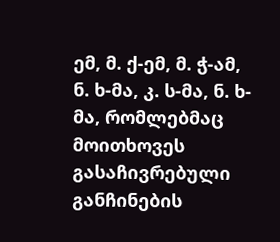ემ, მ. ქ-ემ, მ. ჭ-ამ, ნ. ხ-მა, კ. ს-მა, ნ. ხ-მა, რომლებმაც მოითხოვეს გასაჩივრებული განჩინების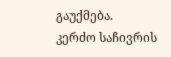გაუქმება.
კერძო საჩივრის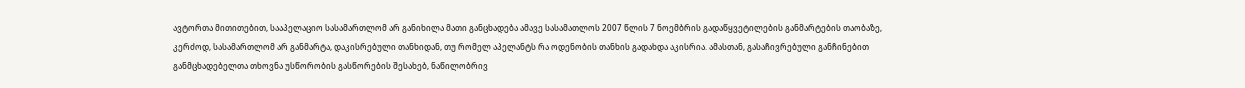ავტორთა მითითებით, სააპელაციო სასამართლომ არ განიხილა მათი განცხადება ამავე სასამათლოს 2007 წლის 7 ნოემბრის გადაწყვეტილების განმარტების თაობაზე, კერძოდ, სასამართლომ არ განმარტა, დაკისრებული თანხიდან, თუ რომელ აპელანტს რა ოდენობის თანხის გადახდა აკისრია. ამასთან, გასაჩივრებული განჩინებით განმცხადებელთა თხოვნა უსწორობის გასწორების შესახებ, ნაწილობრივ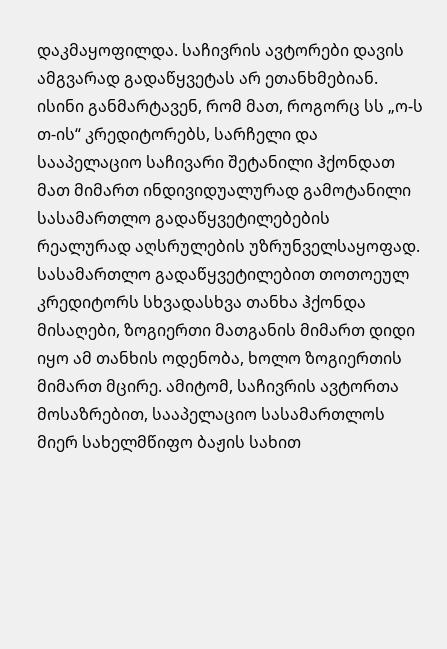დაკმაყოფილდა. საჩივრის ავტორები დავის ამგვარად გადაწყვეტას არ ეთანხმებიან. ისინი განმარტავენ, რომ მათ, როგორც სს „ო-ს თ-ის“ კრედიტორებს, სარჩელი და სააპელაციო საჩივარი შეტანილი ჰქონდათ მათ მიმართ ინდივიდუალურად გამოტანილი სასამართლო გადაწყვეტილებების რეალურად აღსრულების უზრუნველსაყოფად. სასამართლო გადაწყვეტილებით თოთოეულ კრედიტორს სხვადასხვა თანხა ჰქონდა მისაღები, ზოგიერთი მათგანის მიმართ დიდი იყო ამ თანხის ოდენობა, ხოლო ზოგიერთის მიმართ მცირე. ამიტომ, საჩივრის ავტორთა მოსაზრებით, სააპელაციო სასამართლოს მიერ სახელმწიფო ბაჟის სახით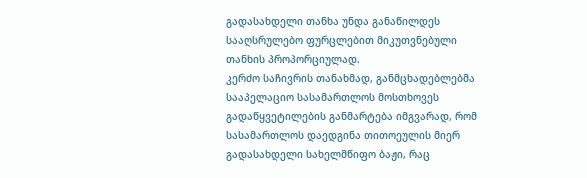გადასახდელი თანხა უნდა განაწილდეს სააღსრულებო ფურცლებით მიკუთვნებული თანხის პროპორციულად.
კერძო საჩივრის თანახმად, განმცხადებლებმა სააპელაციო სასამართლოს მოსთხოვეს გადაწყვეტილების განმარტება იმგვარად, რომ სასამართლოს დაედგინა თითოეულის მიერ გადასახდელი სახელმწიფო ბაჟი, რაც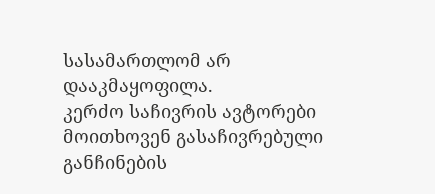სასამართლომ არ დააკმაყოფილა.
კერძო საჩივრის ავტორები მოითხოვენ გასაჩივრებული განჩინების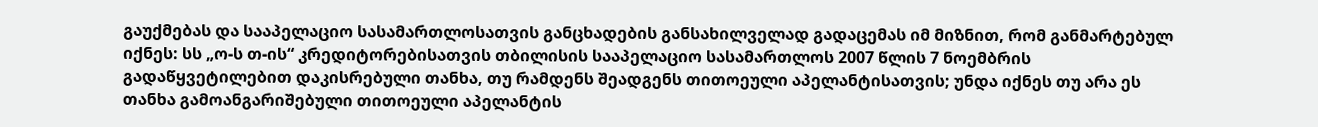გაუქმებას და სააპელაციო სასამართლოსათვის განცხადების განსახილველად გადაცემას იმ მიზნით, რომ განმარტებულ იქნეს: სს „ო-ს თ-ის“ კრედიტორებისათვის თბილისის სააპელაციო სასამართლოს 2007 წლის 7 ნოემბრის გადაწყვეტილებით დაკისრებული თანხა, თუ რამდენს შეადგენს თითოეული აპელანტისათვის; უნდა იქნეს თუ არა ეს თანხა გამოანგარიშებული თითოეული აპელანტის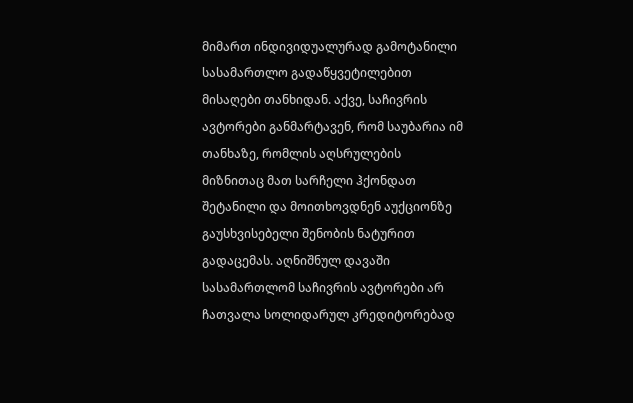მიმართ ინდივიდუალურად გამოტანილი სასამართლო გადაწყვეტილებით მისაღები თანხიდან. აქვე, საჩივრის ავტორები განმარტავენ, რომ საუბარია იმ თანხაზე, რომლის აღსრულების მიზნითაც მათ სარჩელი ჰქონდათ შეტანილი და მოითხოვდნენ აუქციონზე გაუსხვისებელი შენობის ნატურით გადაცემას. აღნიშნულ დავაში სასამართლომ საჩივრის ავტორები არ ჩათვალა სოლიდარულ კრედიტორებად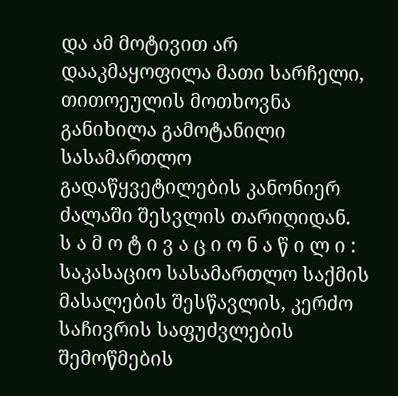და ამ მოტივით არ დააკმაყოფილა მათი სარჩელი, თითოეულის მოთხოვნა განიხილა გამოტანილი სასამართლო გადაწყვეტილების კანონიერ ძალაში შესვლის თარიღიდან.
ს ა მ ო ტ ი ვ ა ც ი ო ნ ა წ ი ლ ი :
საკასაციო სასამართლო საქმის მასალების შესწავლის, კერძო საჩივრის საფუძვლების შემოწმების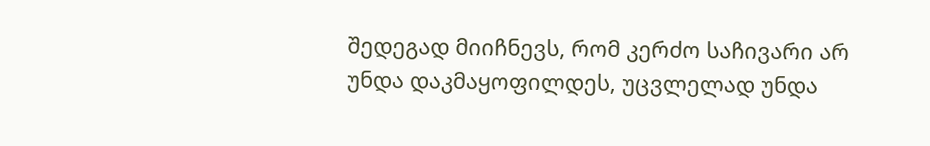შედეგად მიიჩნევს, რომ კერძო საჩივარი არ უნდა დაკმაყოფილდეს, უცვლელად უნდა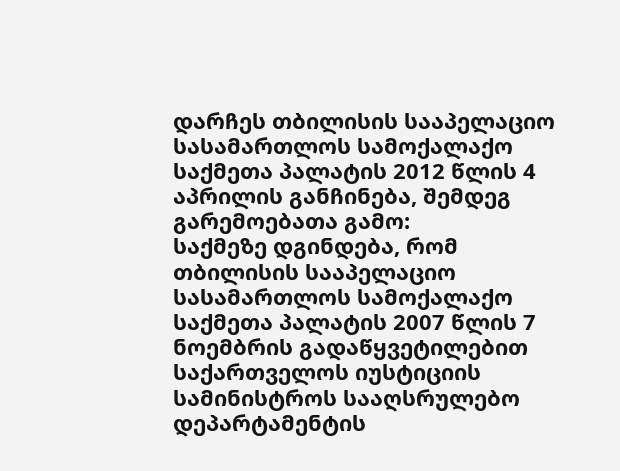დარჩეს თბილისის სააპელაციო სასამართლოს სამოქალაქო საქმეთა პალატის 2012 წლის 4 აპრილის განჩინება, შემდეგ გარემოებათა გამო:
საქმეზე დგინდება, რომ თბილისის სააპელაციო სასამართლოს სამოქალაქო საქმეთა პალატის 2007 წლის 7 ნოემბრის გადაწყვეტილებით საქართველოს იუსტიციის სამინისტროს სააღსრულებო დეპარტამენტის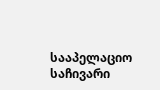სააპელაციო საჩივარი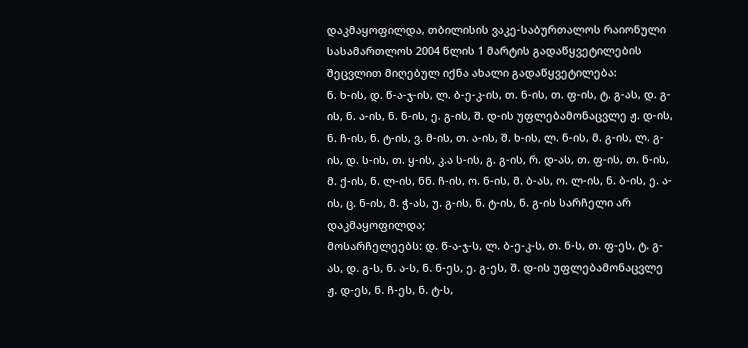დაკმაყოფილდა, თბილისის ვაკე-საბურთალოს რაიონული სასამართლოს 2004 წლის 1 მარტის გადაწყვეტილების შეცვლით მიღებულ იქნა ახალი გადაწყვეტილება:
ნ. ხ-ის, დ. წ-ა-ჯ-ის, ლ. ბ-ე-კ-ის, თ. ნ-ის, თ. ფ-ის, ტ. გ-ას, დ. გ-ის, ნ. ა-ის, ნ. ნ-ის, ე. გ-ის, შ. დ-ის უფლებამონაცვლე ჟ. დ-ის, ნ. ჩ-ის, ნ. ტ-ის, ვ. მ-ის, თ. ა-ის, შ. ხ-ის, ლ. ნ-ის, მ. გ-ის, ლ. გ-ის, დ. ს-ის, თ. ყ-ის, კ.ა ს-ის, გ. გ-ის, რ. დ-ას, თ. ფ-ის, თ. ნ-ის, მ. ქ-ის, ნ. ლ-ის, ნნ. ჩ-ის, ო. ნ-ის, მ. ბ-ას, ო. ლ-ის, ნ. ბ-ის, ე. ა-ის, ც. ნ-ის, მ. ჭ-ას, უ. გ-ის, ნ. ტ-ის, ნ. გ-ის სარჩელი არ დაკმაყოფილდა;
მოსარჩელეებს: დ. წ-ა-ჯ-ს, ლ. ბ-ე-კ-ს, თ. ნ-ს, თ. ფ-ეს, ტ. გ-ას, დ. გ-ს, ნ. ა-ს, ნ. ნ-ეს, ე. გ-ეს, შ. დ-ის უფლებამონაცვლე ჟ. დ-ეს, ნ. ჩ-ეს, ნ. ტ-ს,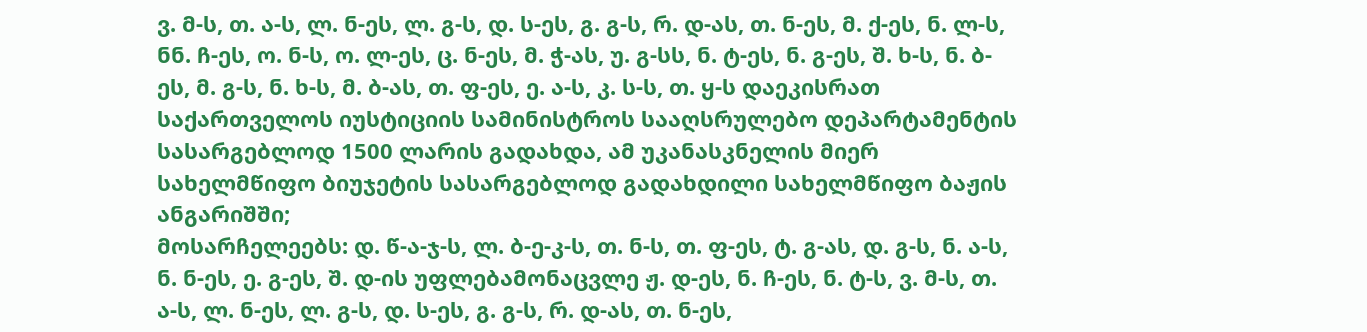ვ. მ-ს, თ. ა-ს, ლ. ნ-ეს, ლ. გ-ს, დ. ს-ეს, გ. გ-ს, რ. დ-ას, თ. ნ-ეს, მ. ქ-ეს, ნ. ლ-ს, ნნ. ჩ-ეს, ო. ნ-ს, ო. ლ-ეს, ც. ნ-ეს, მ. ჭ-ას, უ. გ-სს, ნ. ტ-ეს, ნ. გ-ეს, შ. ხ-ს, ნ. ბ-ეს, მ. გ-ს, ნ. ხ-ს, მ. ბ-ას, თ. ფ-ეს, ე. ა-ს, კ. ს-ს, თ. ყ-ს დაეკისრათ საქართველოს იუსტიციის სამინისტროს სააღსრულებო დეპარტამენტის სასარგებლოდ 1500 ლარის გადახდა, ამ უკანასკნელის მიერ სახელმწიფო ბიუჯეტის სასარგებლოდ გადახდილი სახელმწიფო ბაჟის ანგარიშში;
მოსარჩელეებს: დ. წ-ა-ჯ-ს, ლ. ბ-ე-კ-ს, თ. ნ-ს, თ. ფ-ეს, ტ. გ-ას, დ. გ-ს, ნ. ა-ს, ნ. ნ-ეს, ე. გ-ეს, შ. დ-ის უფლებამონაცვლე ჟ. დ-ეს, ნ. ჩ-ეს, ნ. ტ-ს, ვ. მ-ს, თ. ა-ს, ლ. ნ-ეს, ლ. გ-ს, დ. ს-ეს, გ. გ-ს, რ. დ-ას, თ. ნ-ეს,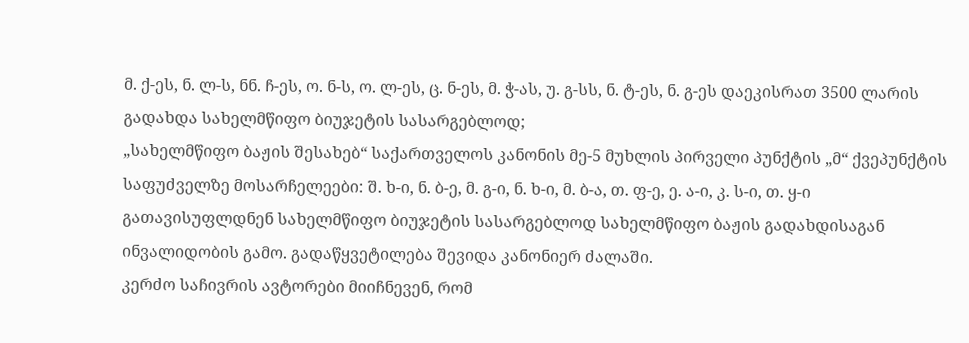მ. ქ-ეს, ნ. ლ-ს, ნნ. ჩ-ეს, ო. ნ-ს, ო. ლ-ეს, ც. ნ-ეს, მ. ჭ-ას, უ. გ-სს, ნ. ტ-ეს, ნ. გ-ეს დაეკისრათ 3500 ლარის გადახდა სახელმწიფო ბიუჯეტის სასარგებლოდ;
„სახელმწიფო ბაჟის შესახებ“ საქართველოს კანონის მე-5 მუხლის პირველი პუნქტის „მ“ ქვეპუნქტის საფუძველზე მოსარჩელეები: შ. ხ-ი, ნ. ბ-ე, მ. გ-ი, ნ. ხ-ი, მ. ბ-ა, თ. ფ-ე, ე. ა-ი, კ. ს-ი, თ. ყ-ი გათავისუფლდნენ სახელმწიფო ბიუჯეტის სასარგებლოდ სახელმწიფო ბაჟის გადახდისაგან ინვალიდობის გამო. გადაწყვეტილება შევიდა კანონიერ ძალაში.
კერძო საჩივრის ავტორები მიიჩნევენ, რომ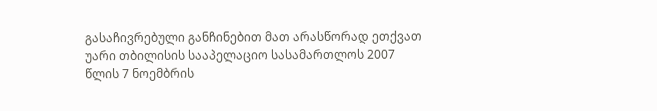გასაჩივრებული განჩინებით მათ არასწორად ეთქვათ უარი თბილისის სააპელაციო სასამართლოს 2007 წლის 7 ნოემბრის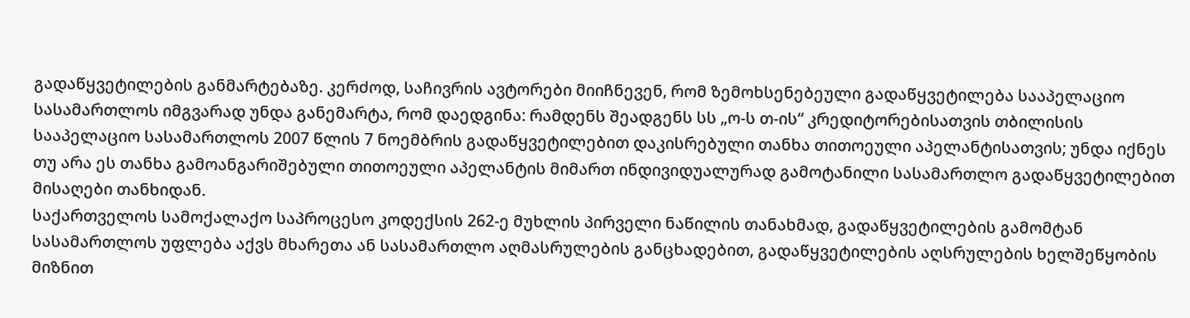გადაწყვეტილების განმარტებაზე. კერძოდ, საჩივრის ავტორები მიიჩნევენ, რომ ზემოხსენებეული გადაწყვეტილება სააპელაციო სასამართლოს იმგვარად უნდა განემარტა, რომ დაედგინა: რამდენს შეადგენს სს „ო-ს თ-ის“ კრედიტორებისათვის თბილისის სააპელაციო სასამართლოს 2007 წლის 7 ნოემბრის გადაწყვეტილებით დაკისრებული თანხა თითოეული აპელანტისათვის; უნდა იქნეს თუ არა ეს თანხა გამოანგარიშებული თითოეული აპელანტის მიმართ ინდივიდუალურად გამოტანილი სასამართლო გადაწყვეტილებით მისაღები თანხიდან.
საქართველოს სამოქალაქო საპროცესო კოდექსის 262-ე მუხლის პირველი ნაწილის თანახმად, გადაწყვეტილების გამომტან სასამართლოს უფლება აქვს მხარეთა ან სასამართლო აღმასრულების განცხადებით, გადაწყვეტილების აღსრულების ხელშეწყობის მიზნით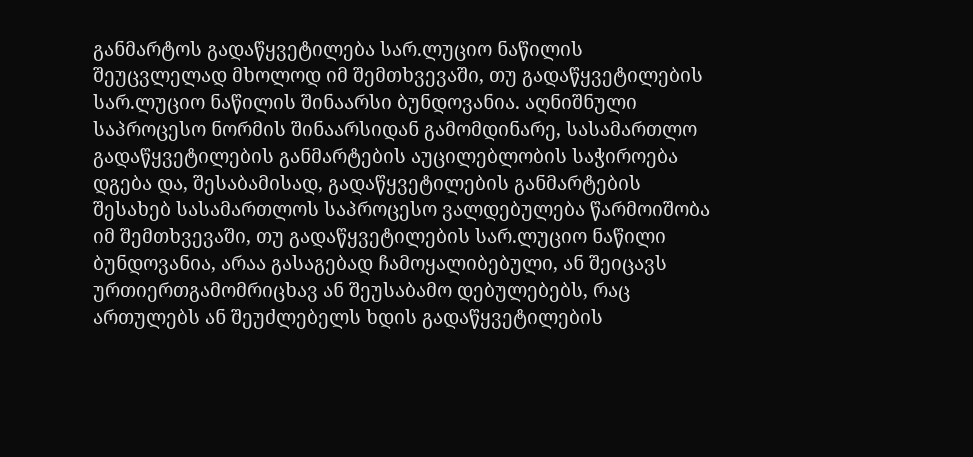განმარტოს გადაწყვეტილება სარ.ლუციო ნაწილის შეუცვლელად მხოლოდ იმ შემთხვევაში, თუ გადაწყვეტილების სარ.ლუციო ნაწილის შინაარსი ბუნდოვანია. აღნიშნული საპროცესო ნორმის შინაარსიდან გამომდინარე, სასამართლო გადაწყვეტილების განმარტების აუცილებლობის საჭიროება დგება და, შესაბამისად, გადაწყვეტილების განმარტების შესახებ სასამართლოს საპროცესო ვალდებულება წარმოიშობა იმ შემთხვევაში, თუ გადაწყვეტილების სარ.ლუციო ნაწილი ბუნდოვანია, არაა გასაგებად ჩამოყალიბებული, ან შეიცავს ურთიერთგამომრიცხავ ან შეუსაბამო დებულებებს, რაც ართულებს ან შეუძლებელს ხდის გადაწყვეტილების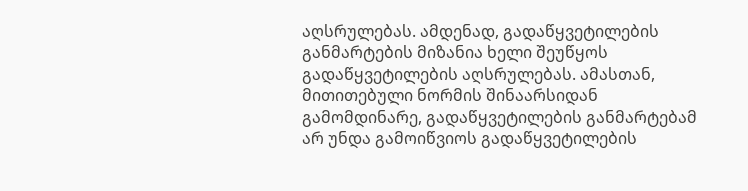აღსრულებას. ამდენად, გადაწყვეტილების განმარტების მიზანია ხელი შეუწყოს გადაწყვეტილების აღსრულებას. ამასთან, მითითებული ნორმის შინაარსიდან გამომდინარე, გადაწყვეტილების განმარტებამ არ უნდა გამოიწვიოს გადაწყვეტილების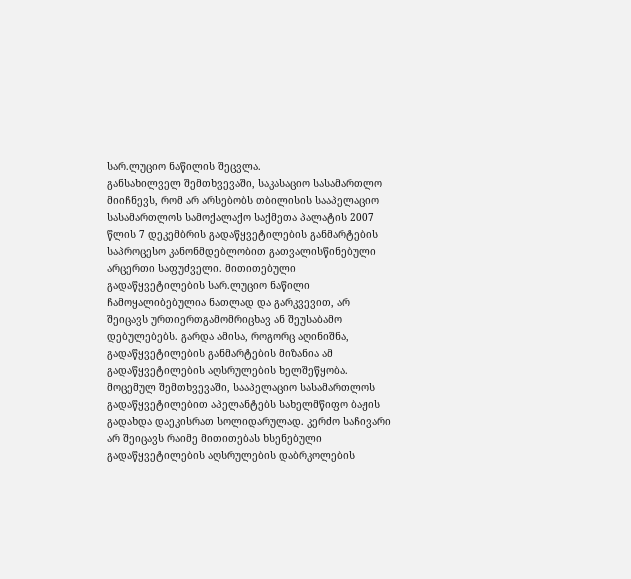სარ.ლუციო ნაწილის შეცვლა.
განსახილველ შემთხვევაში, საკასაციო სასამართლო მიიჩნევს, რომ არ არსებობს თბილისის სააპელაციო სასამართლოს სამოქალაქო საქმეთა პალატის 2007 წლის 7 დეკემბრის გადაწყვეტილების განმარტების საპროცესო კანონმდებლობით გათვალისწინებული არცერთი საფუძველი. მითითებული გადაწყვეტილების სარ.ლუციო ნაწილი ჩამოყალიბებულია ნათლად და გარკვევით, არ შეიცავს ურთიერთგამომრიცხავ ან შეუსაბამო დებულებებს. გარდა ამისა, როგორც აღინიშნა, გადაწყვეტილების განმარტების მიზანია ამ გადაწყვეტილების აღსრულების ხელშეწყობა. მოცემულ შემთხვევაში, სააპელაციო სასამართლოს გადაწყვეტილებით აპელანტებს სახელმწიფო ბაჟის გადახდა დაეკისრათ სოლიდარულად. კერძო საჩივარი არ შეიცავს რაიმე მითითებას ხსენებული გადაწყვეტილების აღსრულების დაბრკოლების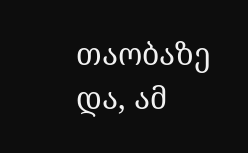თაობაზე და, ამ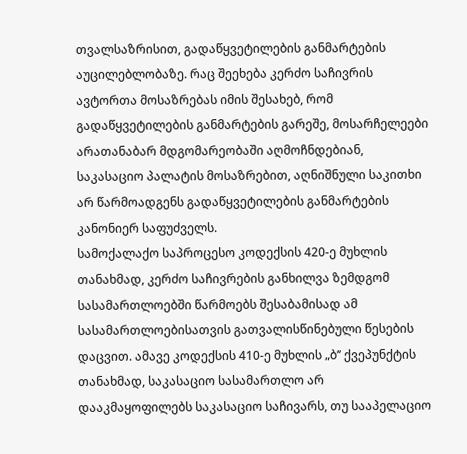თვალსაზრისით, გადაწყვეტილების განმარტების აუცილებლობაზე. რაც შეეხება კერძო საჩივრის ავტორთა მოსაზრებას იმის შესახებ, რომ გადაწყვეტილების განმარტების გარეშე, მოსარჩელეები არათანაბარ მდგომარეობაში აღმოჩნდებიან, საკასაციო პალატის მოსაზრებით, აღნიშნული საკითხი არ წარმოადგენს გადაწყვეტილების განმარტების კანონიერ საფუძველს.
სამოქალაქო საპროცესო კოდექსის 420-ე მუხლის თანახმად, კერძო საჩივრების განხილვა ზემდგომ სასამართლოებში წარმოებს შესაბამისად ამ სასამართლოებისათვის გათვალისწინებული წესების დაცვით. ამავე კოდექსის 410-ე მუხლის „ბ’’ ქვეპუნქტის თანახმად, საკასაციო სასამართლო არ დააკმაყოფილებს საკასაციო საჩივარს, თუ სააპელაციო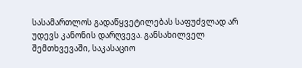სასამართლოს გადაწყვეტილებას საფუძვლად არ უდევს კანონის დარღვევა. განსახილველ შემთხვევაში, საკასაციო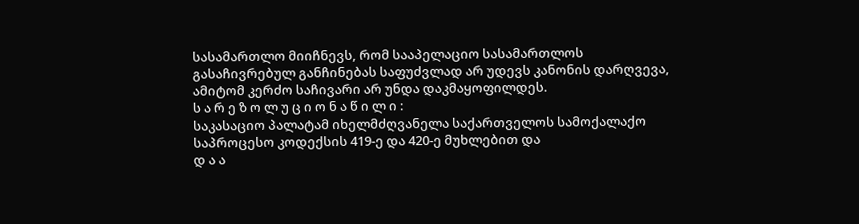სასამართლო მიიჩნევს, რომ სააპელაციო სასამართლოს გასაჩივრებულ განჩინებას საფუძვლად არ უდევს კანონის დარღვევა, ამიტომ კერძო საჩივარი არ უნდა დაკმაყოფილდეს.
ს ა რ ე ზ ო ლ უ ც ი ო ნ ა წ ი ლ ი :
საკასაციო პალატამ იხელმძღვანელა საქართველოს სამოქალაქო საპროცესო კოდექსის 419-ე და 420-ე მუხლებით და
დ ა ა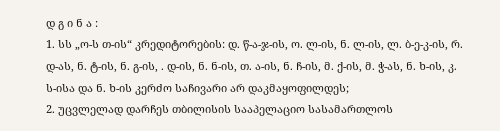დ გ ი ნ ა :
1. სს „ო-ს თ-ის“ კრედიტორების: დ. წ-ა-ჯ-ის, ო. ლ-ის, ნ. ლ-ის, ლ. ბ-ე-კ-ის, რ. დ-ას, ნ. ტ-ის, ნ. გ-ის, . დ-ის, ნ. ნ-ის, თ. ა-ის, ნ. ჩ-ის, მ. ქ-ის, მ. ჭ-ას, ნ. ხ-ის, კ. ს-ისა და ნ. ხ-ის კერძო საჩივარი არ დაკმაყოფილდეს;
2. უცვლელად დარჩეს თბილისის სააპელაციო სასამართლოს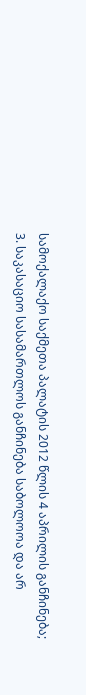სამოქალაქო საქმეთა პალატის 2012 წლის 4 აპრილის განჩინება;
3. საკასაციო სასამართლოს განჩინება საბოლოოა და არ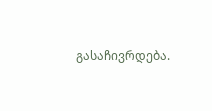გასაჩივრდება.